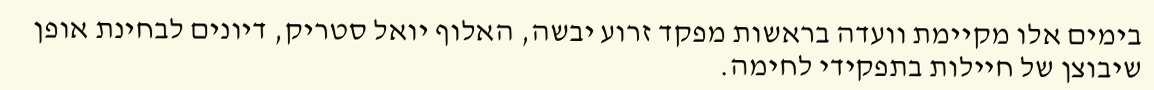בימים אלו מקיימת וועדה בראשות מפקד זרוע יבשה, האלוף יואל סטריק, דיונים לבחינת אופן שיבוצן של חיילות בתפקידי לחימה.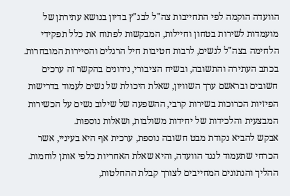הוועדה הוקמה לפי התחייבות צה"ל לבג"ץ בדיון בנושא עתירתן של מועמדות לשירות בטחון וחיילות, המבקשות לפתוח את כלל תפקידי הלחימה בצה"ל לנשים, לרבות חטיבות חיל הרגלים והסיירות המובחרות.
בכתב העתירה והתשובה, ובשיח הציבורי, נידונים בהקשר זה ערכים חשובים ובראשם ערך השוויון, שאלת היכולת של נשים לעמוד בדרישות הפיזיות הכרוכות בשירות קרבי, ההשפעה של שילוב נשים על הכשירות המבצעית והלכידות של יחידות משולבות, ושאלות נוספות.
אבקש להביא נקודת מבט חשובה נוספת, ערכית אף היא בעיניי, אשר הכרחי שתעמוד לנגד הוועדה, והיא שאלת האחריות כלפי אותן לוחמות. ההליך והנתונים המחייבים לצורך קבלת ההחלטות,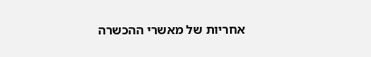אחריות של מאשרי ההכשרה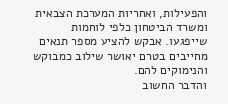והפעילות, ואחריות המערכת הצבאית ומשרד הביטחון כלפי לוחמות שייפגעו. אבקש להציע מספר תנאים מחייבים בטרם יאושר שילוב כמבוקש והנימוקים להם.
והדבר החשוב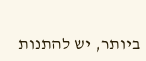ביותר, יש להתנות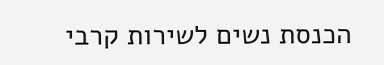הכנסת נשים לשירות קרבי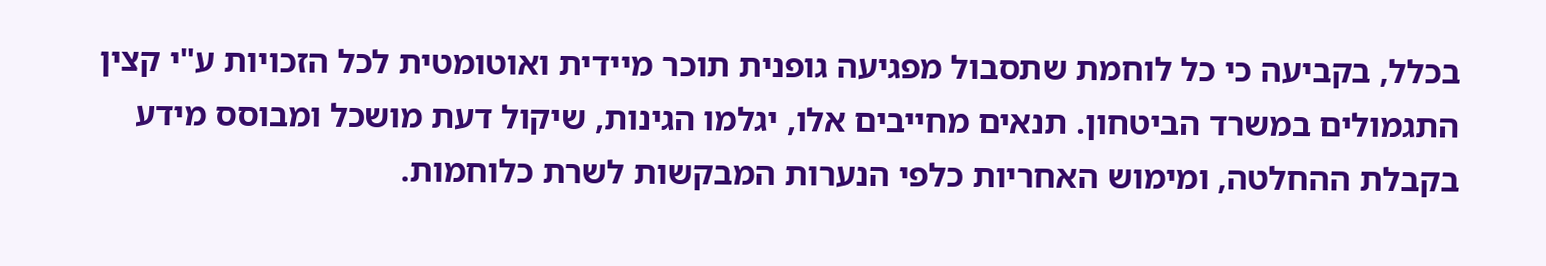בכלל, בקביעה כי כל לוחמת שתסבול מפגיעה גופנית תוכר מיידית ואוטומטית לכל הזכויות ע"י קצין התגמולים במשרד הביטחון. תנאים מחייבים אלו, יגלמו הגינות, שיקול דעת מושכל ומבוסס מידע בקבלת ההחלטה, ומימוש האחריות כלפי הנערות המבקשות לשרת כלוחמות.